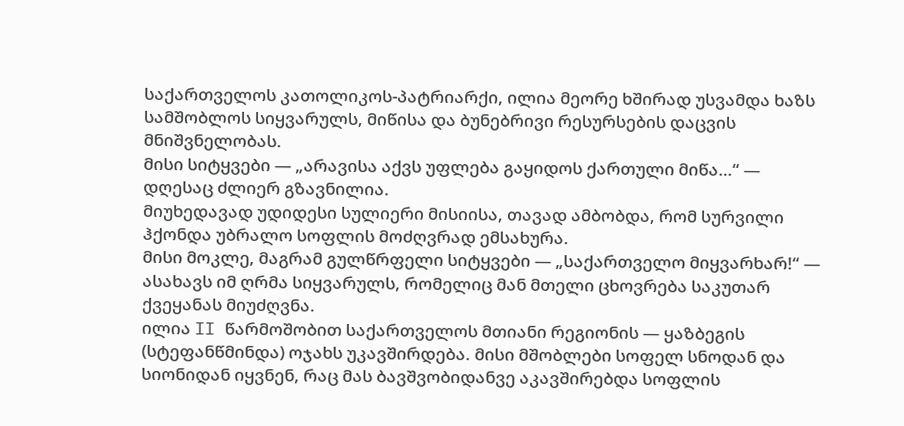საქართველოს კათოლიკოს-პატრიარქი, ილია მეორე ხშირად უსვამდა ხაზს სამშობლოს სიყვარულს, მიწისა და ბუნებრივი რესურსების დაცვის მნიშვნელობას.
მისი სიტყვები — „არავისა აქვს უფლება გაყიდოს ქართული მიწა…“ — დღესაც ძლიერ გზავნილია.
მიუხედავად უდიდესი სულიერი მისიისა, თავად ამბობდა, რომ სურვილი ჰქონდა უბრალო სოფლის მოძღვრად ემსახურა.
მისი მოკლე, მაგრამ გულწრფელი სიტყვები — „საქართველო მიყვარხარ!“ — ასახავს იმ ღრმა სიყვარულს, რომელიც მან მთელი ცხოვრება საკუთარ ქვეყანას მიუძღვნა.
ილია II წარმოშობით საქართველოს მთიანი რეგიონის — ყაზბეგის (სტეფანწმინდა) ოჯახს უკავშირდება. მისი მშობლები სოფელ სნოდან და სიონიდან იყვნენ, რაც მას ბავშვობიდანვე აკავშირებდა სოფლის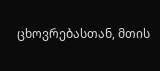ცხოვრებასთან, მთის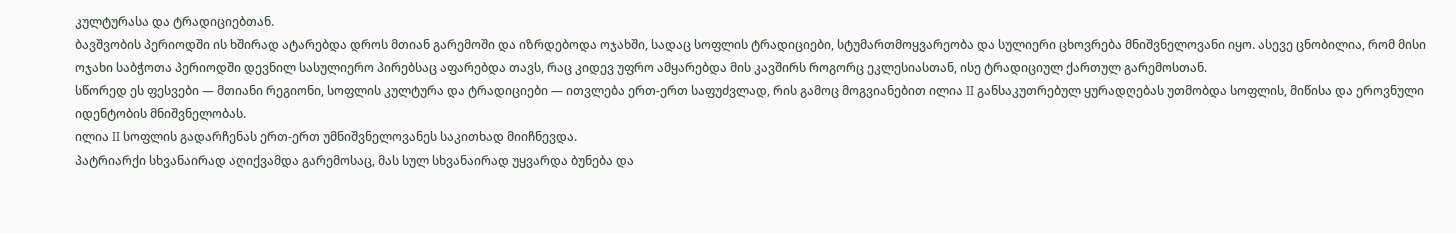კულტურასა და ტრადიციებთან.
ბავშვობის პერიოდში ის ხშირად ატარებდა დროს მთიან გარემოში და იზრდებოდა ოჯახში, სადაც სოფლის ტრადიციები, სტუმართმოყვარეობა და სულიერი ცხოვრება მნიშვნელოვანი იყო. ასევე ცნობილია, რომ მისი ოჯახი საბჭოთა პერიოდში დევნილ სასულიერო პირებსაც აფარებდა თავს, რაც კიდევ უფრო ამყარებდა მის კავშირს როგორც ეკლესიასთან, ისე ტრადიციულ ქართულ გარემოსთან.
სწორედ ეს ფესვები — მთიანი რეგიონი, სოფლის კულტურა და ტრადიციები — ითვლება ერთ-ერთ საფუძვლად, რის გამოც მოგვიანებით ილია II განსაკუთრებულ ყურადღებას უთმობდა სოფლის, მიწისა და ეროვნული იდენტობის მნიშვნელობას.
ილია II სოფლის გადარჩენას ერთ-ერთ უმნიშვნელოვანეს საკითხად მიიჩნევდა.
პატრიარქი სხვანაირად აღიქვამდა გარემოსაც, მას სულ სხვანაირად უყვარდა ბუნება და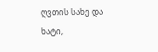ღვთის სახე და ხატი,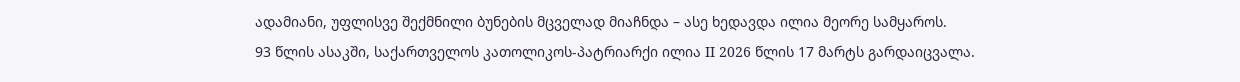ადამიანი, უფლისვე შექმნილი ბუნების მცველად მიაჩნდა – ასე ხედავდა ილია მეორე სამყაროს.
93 წლის ასაკში, საქართველოს კათოლიკოს-პატრიარქი ილია II 2026 წლის 17 მარტს გარდაიცვალა.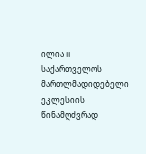ილია II საქართველოს მართლმადიდებელი ეკლესიის წინამღძვრად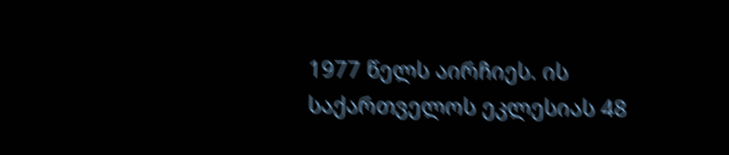1977 წელს აირჩიეს. ის საქართველოს ეკლესიას 48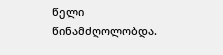წელი წინამძღოლობდა.